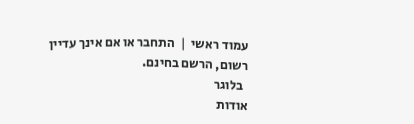עמוד ראשי  |  התחבר או אם אינך עדיין רשום, הרשם בחינם.
  בלוגר
אודות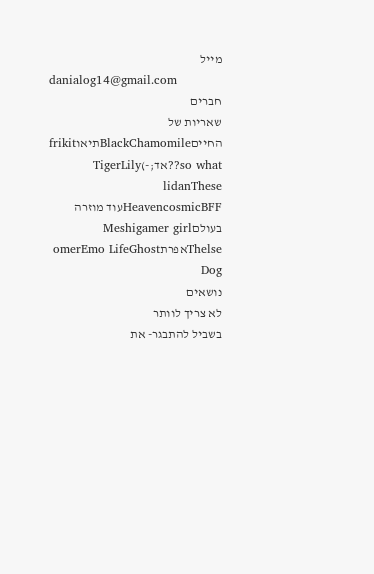מייל
danialog14@gmail.com
חברים
שאריות של החייםBlackChamomileתיאוfrikit so what??אד;-)TigerLily
lidanThese HeavencosmicBFFעוד מוזרה בעולםMeshigamer girl
ThelseאפרתomerEmo LifeGhost Dog
נושאים
לא צריך לוותר
בשביל להתבגר- את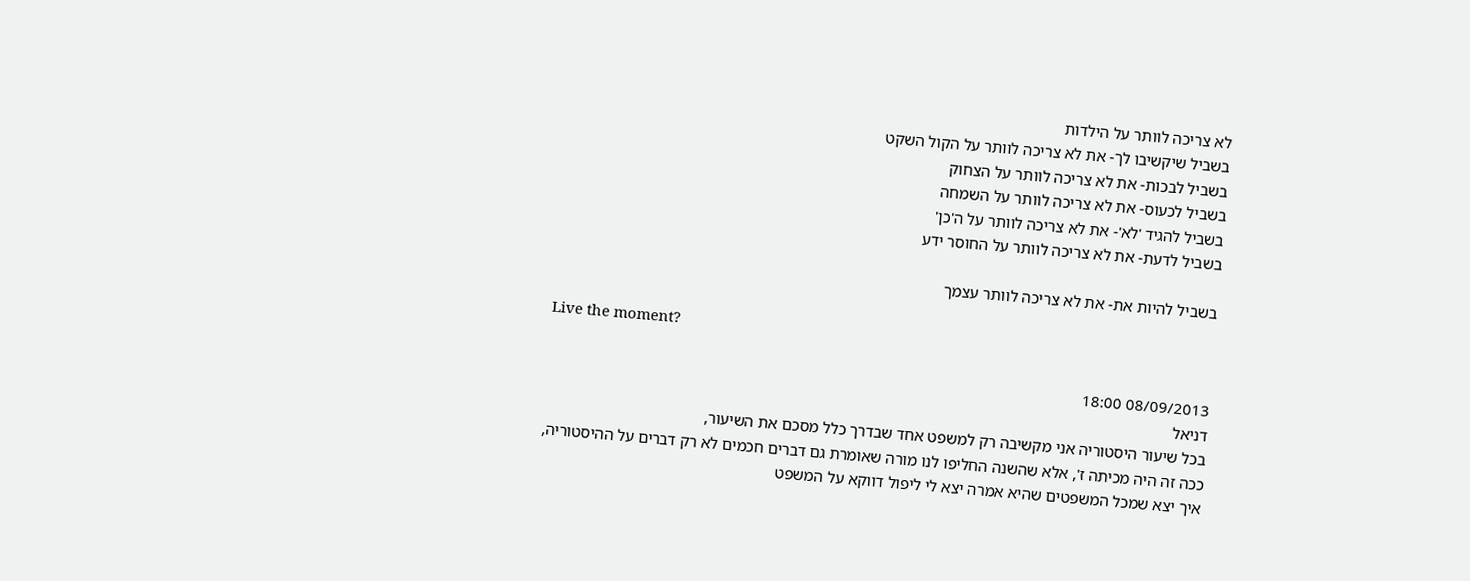לא צריכה לוותר על הילדות
בשביל שיקשיבו לך- את לא צריכה לוותר על הקול השקט
בשביל לבכות- את לא צריכה לוותר על הצחוק
בשביל לכעוס- את לא צריכה לוותר על השמחה
בשביל להגיד 'לא'- את לא צריכה לוותר על ה'כן'
בשביל לדעת- את לא צריכה לוותר על החוסר ידע

בשביל להיות את- את לא צריכה לוותר עצמך

Live the moment?

08/09/2013 18:00
דניאל
בכל שיעור היסטוריה אני מקשיבה רק למשפט אחד שבדרך כלל מסכם את השיעור,
ככה זה היה מכיתה ז', אלא שהשנה החליפו לנו מורה שאומרת גם דברים חכמים לא רק דברים על ההיסטוריה,
איך יצא שמכל המשפטים שהיא אמרה יצא לי ליפול דווקא על המשפט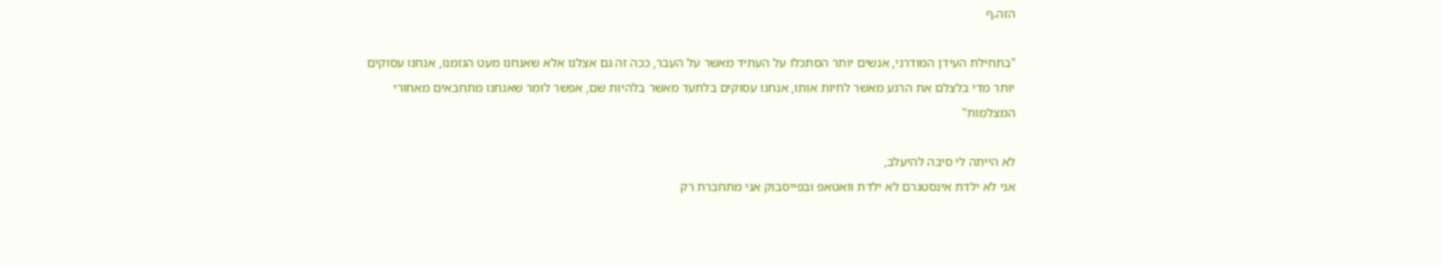הזה.ף

"בתחילת העידן המודרני, אנשים יותר הסתכלו על העתיד מאשר על העבר, ככה זה גם אצלנו אלא שאנחנו מעט הגזמנו, אנחנו עסוקים יותר מדי בלצלם את הרגע מאשר לחיות אותו, אנחנו עסוקים בלתעד מאשר בלהיות שם, אפשר לומר שאנחנו מתחבאים מאחורי המצלמות"

לא הייתה לי סיבה להיעלב,
אני לא ילדת אינסטגרם לא ילדת וואטאפ ובפייסבוק אני מתחברת רק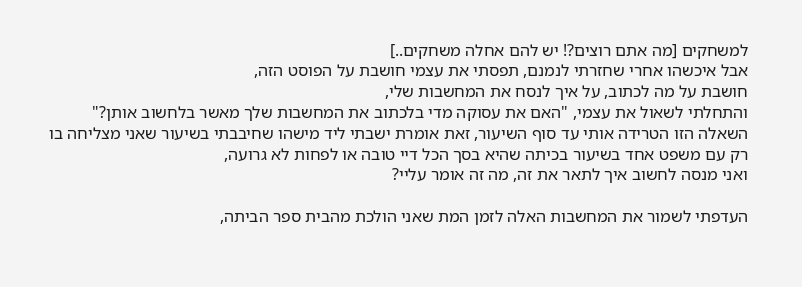למשחקים [מה אתם רוצים?! יש להם אחלה משחקים..]
אבל איכשהו אחרי שחזרתי לנמנם, תפסתי את עצמי חושבת על הפוסט הזה,
חושבת על מה לכתוב, על איך לנסח את המחשבות שלי,
והתחלתי לשאול את עצמי, "האם את עסוקה מדי בלכתוב את המחשבות שלך מאשר בלחשוב אותן?"
השאלה הזו הטרידה אותי עד סוף השיעור, זאת אומרת ישבתי ליד מישהו שחיבבתי בשיעור שאני מצליחה בו רק עם משפט אחד בשיעור בכיתה שהיא בסך הכל דיי טובה או לפחות לא גרועה,
ואני מנסה לחשוב איך לתאר את זה, מה זה אומר עליי?

העדפתי לשמור את המחשבות האלה לזמן המת שאני הולכת מהבית ספר הביתה,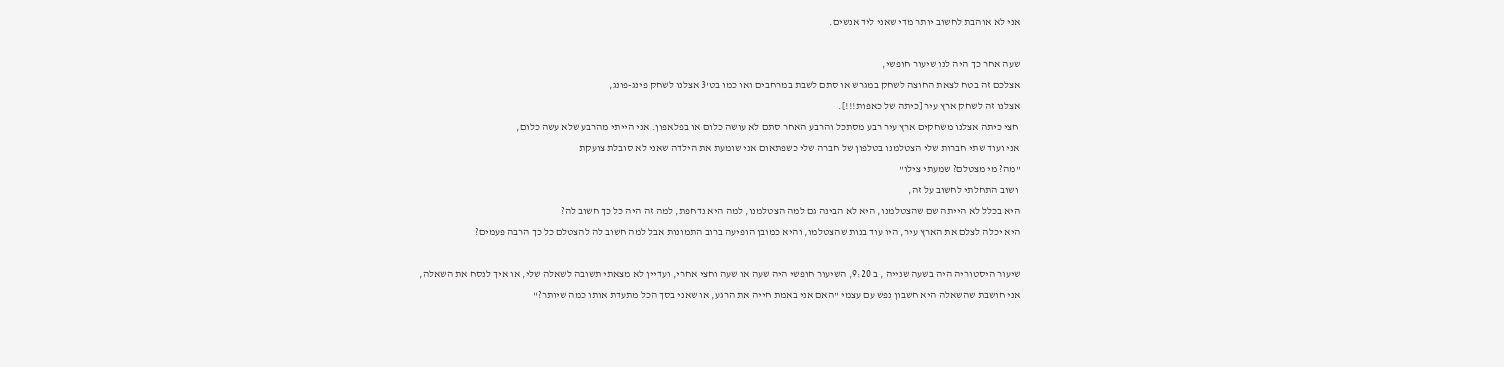אני לא אוהבת לחשוב יותר מדי שאני ליד אנשים.

שעה אחר כך היה לנו שיעור חופשי,
אצלכם זה בטח לצאת החוצה לשחק במגרש או סתם לשבת במרחבים ואו כמו בט'3 אצלנו לשחק פינג-פונג,
אצלנו זה לשחק ארץ עיר [כיתה של כאפות!!!].
 חצי כיתה אצלנו משחקים ארץ עיר רבע מסתכל והרבע האחר סתם לא עושה כלום או בפלאפון. אני הייתי מהרבע שלא עשה כלום,
אני ועוד שתי חברות שלי הצטלמנו בטלפון של חברה שלי כשפתאום אני שומעת את הילדה שאני לא סובלת צועקת
"מה? מי מצטלם? שמעתי צילו"
 ושוב התחלתי לחשוב על זה,
היא בכלל לא הייתה שם שהצטלמנו, היא לא הבינה גם למה הצטלמנו, למה היא נדחפת, למה זה היה כל כך חשוב לה?
היא יכלה לצלם את הארץ עיר, היו עוד בנות שהצטלמו, והיא כמובן הופיעה ברוב התמונות אבל למה חשוב לה להצטלם כל כך הרבה פעמים?

שיעור היסטוריה היה בשעה שנייה , ב 9:20, השיעור חופשי היה שעה או שעה וחצי אחרי, ועדיין לא מצאתי תשובה לשאלה שלי, או איך לנסח את השאלה,
אני חושבת שהשאלה היא חשבון נפש עם עצמי "האם אני באמת חייה את הרגע, או שאני בסך הכל מתעדת אותו כמה שיותר?"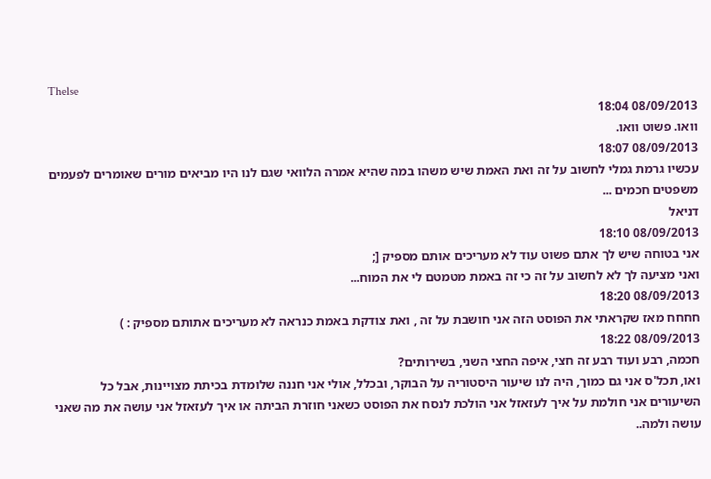Thelse
08/09/2013 18:04
וואו. פשוט וואו.
08/09/2013 18:07
עכשיו גרמת גמלי לחשוב על זה ואת האמת שיש משהו במה שהיא אמרה הלוואי שגם לנו היו מביאים מורים שאומרים לפעמים משפטים חכמים ...
דניאל
08/09/2013 18:10
אני בטוחה שיש לך אתם פשוט עוד לא מעריכים אותם מספיק [;
ואני מציעה לך לא לחשוב על זה כי זה באמת מטמטם לי את המוח...
08/09/2013 18:20
חחחח מאז שקראתי את הפוסט הזה אני חושבת על זה , ואת צודקת באמת כנראה לא מעריכים אתותם מספיק : )
08/09/2013 18:22
חכמה, רבע ועוד רבע זה חצי, איפה החצי השני, בשירותים?
ואו, תכל'ס אני גם כמוך, היה לנו שיעור היסטוריה על הבוקר, ובכלל, אולי אני חננה שלומדת בכיתת מצויינות, אבל כל השיעורים אני חולמת על איך לעזאזל אני הולכת לנסח את הפוסט כשאני חוזרת הביתה או איך לעזאזל אני עושה את מה שאני עושה ולמה..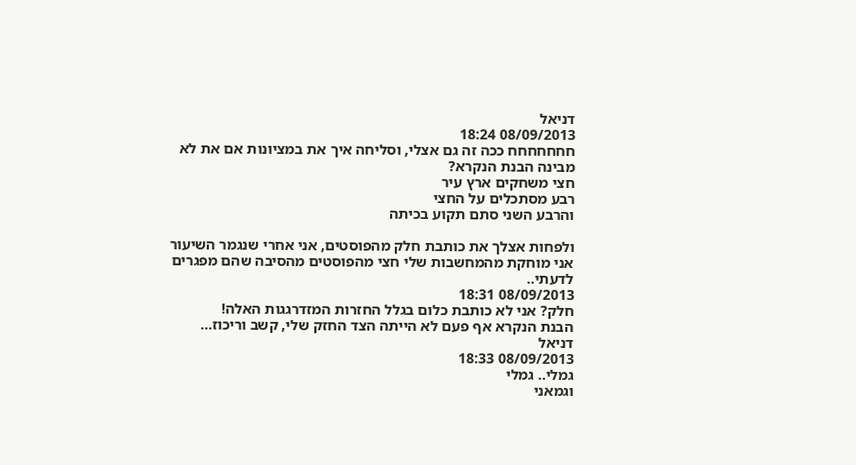דניאל
08/09/2013 18:24
חחחחחחח ככה זה גם אצלי, וסליחה איך את במציונות אם את לא מבינה הבנת הנקרא?
חצי משחקים ארץ עיר
רבע מסתכלים על החצי
והרבע השני סתם תקוע בכיתה

ולפחות אצלך את כותבת חלק מהפוסטים, אני אחרי שנגמר השיעור אני מוחקת מהמחשבות שלי חצי מהפוסטים מהסיבה שהם מפגרים לדעתי..
08/09/2013 18:31
חלק? אני לא כותבת כלום בגלל החזרות המזדרגגות האלה!
הבנת הנקרא אף פעם לא הייתה הצד החזק שלי, קשב וריכוז...
דניאל
08/09/2013 18:33
גמלי.. גמלי
וגמאני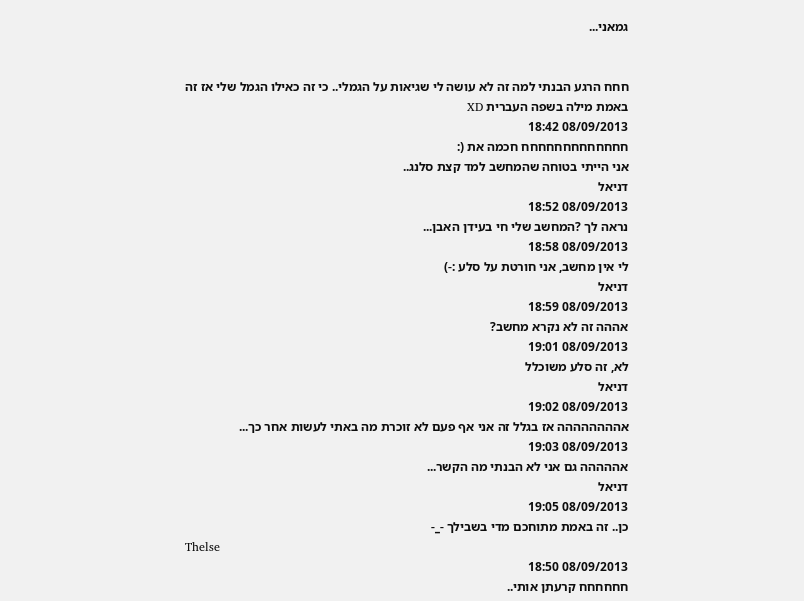גמאני...


חחח הרגע הבנתי למה זה לא עושה לי שגיאות על הגמלי.. כי זה כאילו הגמל שלי אז זה באמת מילה בשפה העברית XD
08/09/2013 18:42
חחחחחחחחחחחחח חכמה את (:
אני הייתי בטוחה שהמחשב למד קצת סלנג..
דניאל
08/09/2013 18:52
נראה לך ?המחשב שלי חי בעידן האבן...
08/09/2013 18:58
לי אין מחשב, אני חורטת על סלע :-)
דניאל
08/09/2013 18:59
אההה זה לא נקרא מחשב?
08/09/2013 19:01
לא, זה סלע משוכלל
דניאל
08/09/2013 19:02
אהההההההה אז בגלל זה אני אף פעם לא זוכרת מה באתי לעשות אחר כך...
08/09/2013 19:03
אההההה גם אני לא הבנתי מה הקשר...
דניאל
08/09/2013 19:05
כן.. זה באמת מתוחכם מדי בשבילך -_-
Thelse
08/09/2013 18:50
חחחחחח קרעתן אותי..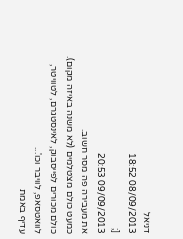דניאל
08/09/2013 18:52
[;
09/09/2013 20:53
את מעבירה פה מסר חשוב.
כמעט כולם מצטלמים (לא משנה באיזה מקום).
כולם מכורים לפייסבוק, לאינסטגרם, לטוויטר, לוואטסאפ, לוויבר וכו'...
עדיף באמת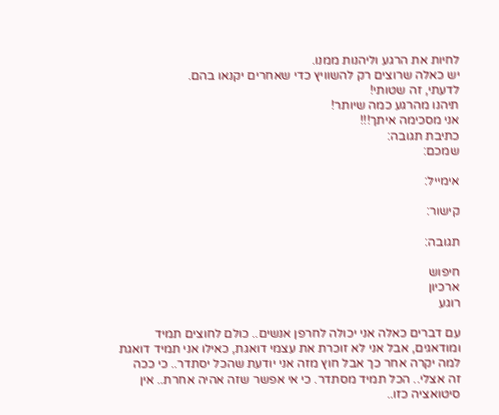לחיות את הרגע וליהנות ממנו.
יש כאלה שרוצים רק להשוויץ כדי שאחרים יקנאו בהם.
לדעתי, זה שטותי!
תיהנו מהרגע כמה שיותר!
אני מסכימה איתך!!!
כתיבת תגובה:
שמכם:

אימייל:

קישור:

תגובה:

חיפוש
ארכיון
רוגע

עם דברים כאלה אני יכולה לחרפן אנשים.. כולם לחוצים תמיד ומודאגים, אבל אני לא זוכרת את עצמי דואגת, כאילו אני תמיד דואגת למה יקרה אחר כך אבל חוץ מזה אני יודעת שהכל יסתדר.. כי ככה זה אצלי.. הכל תמיד מסתדר. כי אי אפשר שזה אהיה אחרת.. אין סיטואציה כזו..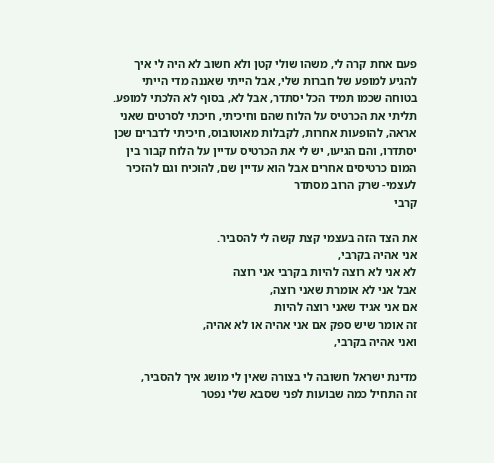פעם אחת קרה לי, משהו שולי קטן ולא חשוב לא היה לי איך להגיע למופע של חברות שלי, אבל הייתי שאננה מדי הייתי בטוחה שכמו תמיד הכל יסתדר, אבל לא, בסוף לא הלכתי למופע.
תליתי את הכרטיס על הלוח שהם וחיכיתי, חיכתי לסרטים שאני אראה, להופעות אחרות, לקבלות מאוטובוס, חיכיתי לדברים שכן יסתדרו, והם הגיעו, יש לי את הכרטיס עדיין על הלוח קבור בין המום כרטיסים אחרים אבל הוא עדיין שם, להוכיח וגם להזכיר לעצמי- שרק הרוב מסתדר
קרבי

את הצד הזה בעצמי קצת קשה לי להסביר.
אני אהיה בקרבי,
לא אני לא רוצה להיות בקרבי אני רוצה
אבל אני לא אומרת שאני רוצה,
אם אני אגיד שאני רוצה להיות
זה אומר שיש ספק אם אני אהיה או לא אהיה,
ואני אהיה בקרבי,

מדינת ישראל חשובה לי בצורה שאין לי מושג איך להסביר,
זה התחיל כמה שבועות לפני שסבא שלי נפטר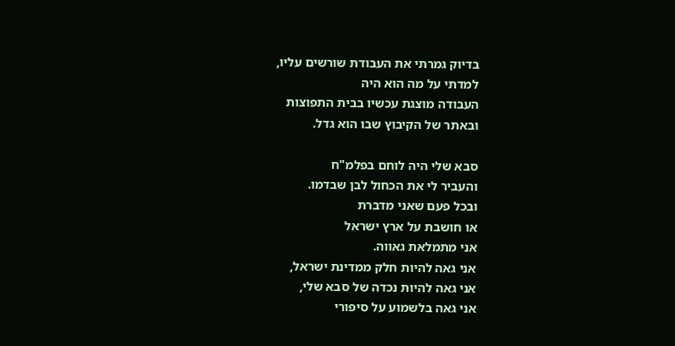בדיוק גמרתי את העבודת שורשים עליו,
למדתי על מה הוא היה
העבודה מוצגת עכשיו בבית התפוצות
ובאתר של הקיבוץ שבו הוא גדל.

סבא שלי היה לוחם בפלמ"ח
והעביר לי את הכחול לבן שבדמו.
ובכל פעם שאני מדברת
או חושבת על ארץ ישראל
אני מתמלאת גאווה.
אני גאה להיות חלק ממדינת ישראל,
אני גאה להיות נכדה של סבא שלי,
אני גאה בלשמוע על סיפורי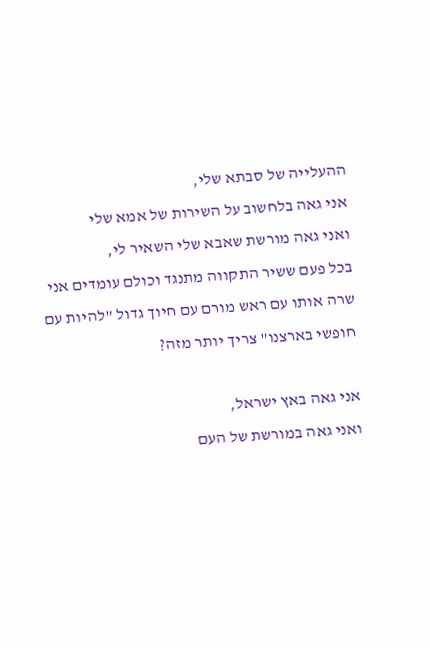ההעלייה של סבתא שלי,
אני גאה בלחשוב על השירות של אמא שלי
ואני גאה מורשת שאבא שלי השאיר לי,
בכל פעם ששיר התקווה מתנגד וכולם עומדים אני שרה אותו עם ראש מורם עם חיוך גדול "להיות עם חופשי בארצנו" צריך יותר מזה?

אני גאה באץ ישראל,
ואני גאה במורשת של העם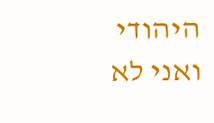היהודי
ואני לא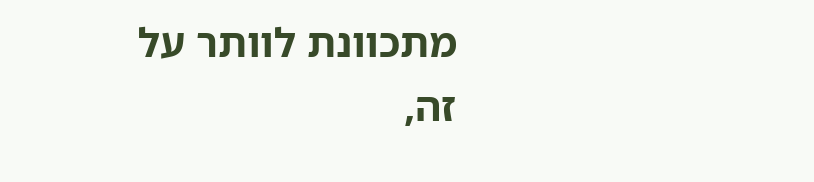מתכוונת לוותר על זה,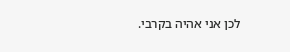לכן אני אהיה בקרבי.